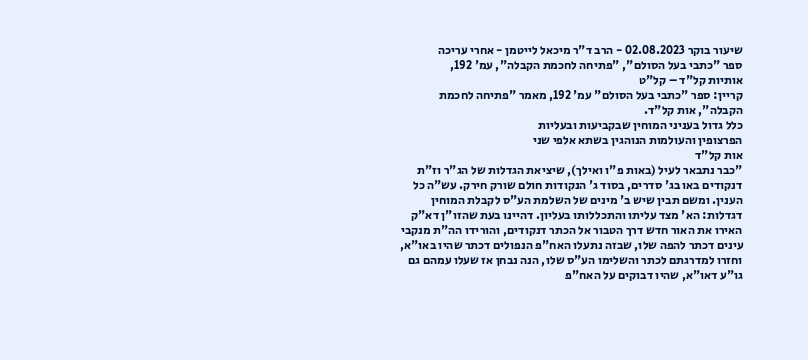שיעור בוקר 02.08.2023 - הרב ד"ר מיכאל לייטמן - אחרי עריכה
ספר "כתבי בעל הסולם", "פתיחה לחכמת הקבלה", עמ' 192,
אותיות קל"ד – קל"ט
קריין: ספר "כתבי בעל הסולם" עמ' 192, מאמר "פתיחה לחכמת הקבלה", אות קל"ד.
כלל גדול בעניני המוחין שבקביעות ובעליות
הפרצופין והעולמות הנוהגין בשתא אלפי שני
אות קל"ד
"כבר נתבאר לעיל (באות פ"ו ואילך), שיציאת הגדלות של הג"ר וז"ת דנקודים באו בג' סדרים, בסוד ג' הנקודות חולם שורק חירק. עש"ה כל הענין. ומשם תבין שיש ב' מינים של השלמת הע"ס לקבלת המוחין דגדלות: הא' מצד עליתו והתכללותו בעליון. דהיינו בעת שהזו"ן דא"ק האירו את האור חדש דרך הטבור אל הכתר דנקודים, והורידו הה"ת מנקבי עינים דכתר להפה שלו, שבזה נתעלו האח"פ הנפולים דכתר שהיו באו"א, וחזרו למדרגתם לכתר והשלימו הע"ס שלו, הנה נבחן אז שעלו עמהם גם גו"ע דאו"א, שהיו דבוקים על האח"פ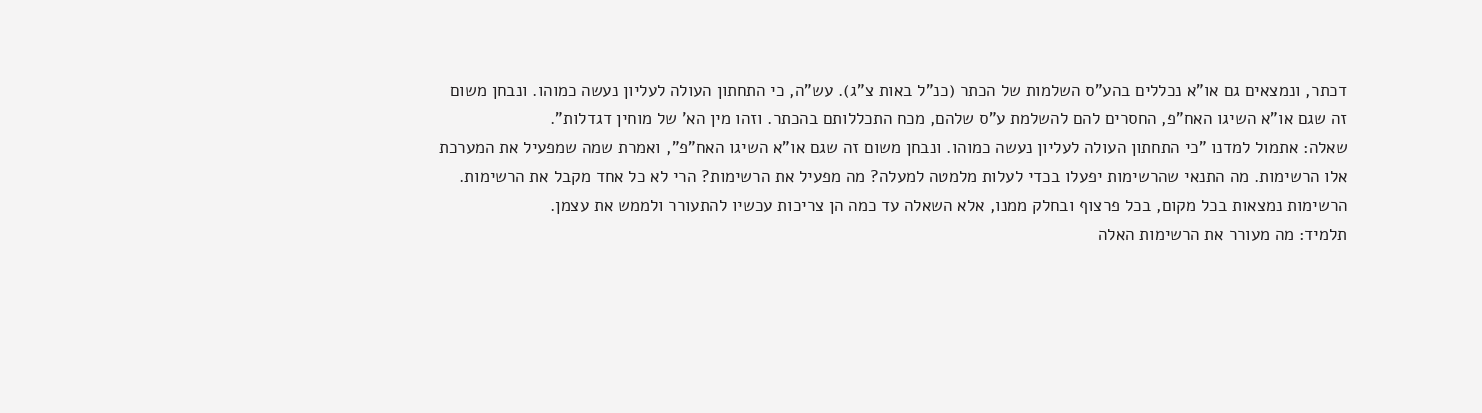דכתר, ונמצאים גם או"א נכללים בהע"ס השלמות של הכתר (כנ"ל באות צ"ג). עש"ה, כי התחתון העולה לעליון נעשה כמוהו. ונבחן משום זה שגם או"א השיגו האח"פ, החסרים להם להשלמת ע"ס שלהם, מכח התכללותם בהכתר. וזהו מין הא' של מוחין דגדלות".
שאלה: אתמול למדנו "כי התחתון העולה לעליון נעשה כמוהו. ונבחן משום זה שגם או"א השיגו האח"פ", ואמרת שמה שמפעיל את המערכת אלו הרשימות. מה התנאי שהרשימות יפעלו בכדי לעלות מלמטה למעלה? מה מפעיל את הרשימות? הרי לא כל אחד מקבל את הרשימות.
הרשימות נמצאות בכל מקום, בכל פרצוף ובחלק ממנו, אלא השאלה עד כמה הן צריכות עכשיו להתעורר ולממש את עצמן.
תלמיד: מה מעורר את הרשימות האלה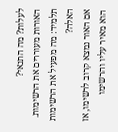לעלות? מה התנאי?
האורות מעוררים את הרשימות.
תלמיד: מה מפעיל את הרשימות האלה?
אם האור נמצא קרוב לרשימו, אז הוא מאיר עליו והרשימו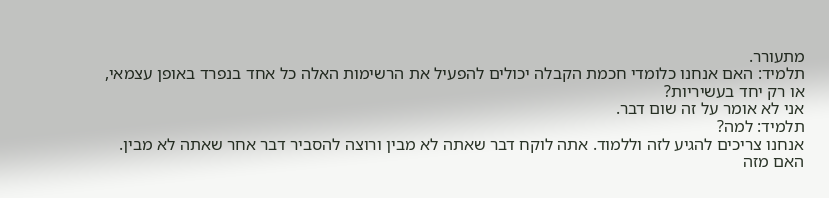מתעורר.
תלמיד: האם אנחנו כלומדי חכמת הקבלה יכולים להפעיל את הרשימות האלה כל אחד בנפרד באופן עצמאי, או רק יחד בעשיריות?
אני לא אומר על זה שום דבר.
תלמיד: למה?
אנחנו צריכים להגיע לזה וללמוד. אתה לוקח דבר שאתה לא מבין ורוצה להסביר דבר אחר שאתה לא מבין. האם מזה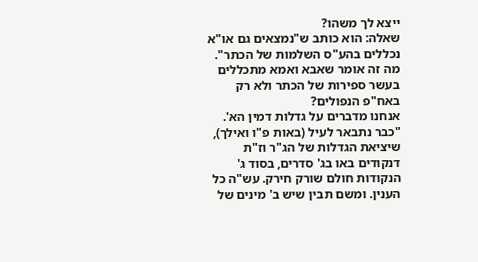ייצא לך משהו?
שאלה: הוא כותב ש"נמצאים גם או"א נכללים בהע"ס השלמות של הכתר". מה זה אומר שאבא ואמא מתכללים בעשר ספירות של הכתר ולא רק באח"פ הנפולים?
אנחנו מדברים על גדלות דמין הא'.
"כבר נתבאר לעיל (באות פ"ו ואילך), שיציאת הגדלות של הג"ר וז"ת דנקודים באו בג' סדרים, בסוד ג' הנקודות חולם שורק חירק. עש"ה כל הענין. ומשם תבין שיש ב' מינים של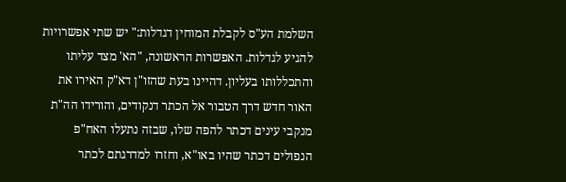השלמת הע"ס לקבלת המוחין דגדלות:" יש שתי אפשרויות להגיע לגדלות. האפשרות הראשונה, "הא' מצד עליתו והתכללותו בעליון. דהיינו בעת שהזו"ן דא"ק האירו את האור חדש דרך הטבור אל הכתר דנקודים, והורידו הה"ת מנקבי עינים דכתר להפה שלו, שבזה נתעלו האח"פ הנפולים דכתר שהיו באו"א, וחזרו למדרגתם לכתר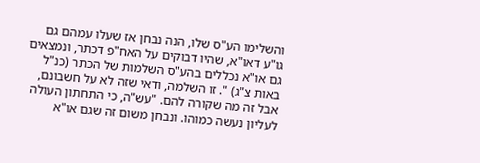והשלימו הע"ס שלו, הנה נבחן אז שעלו עמהם גם גו"ע דאו"א, שהיו דבוקים על האח"פ דכתר, ונמצאים גם או"א נכללים בהע"ס השלמות של הכתר (כנ"ל באות צ"ג) ". זו השלמה, ודאי שזה לא על חשבונם, אבל זה מה שקורה להם. "עש"ה, כי התחתון העולה לעליון נעשה כמוהו. ונבחן משום זה שגם או"א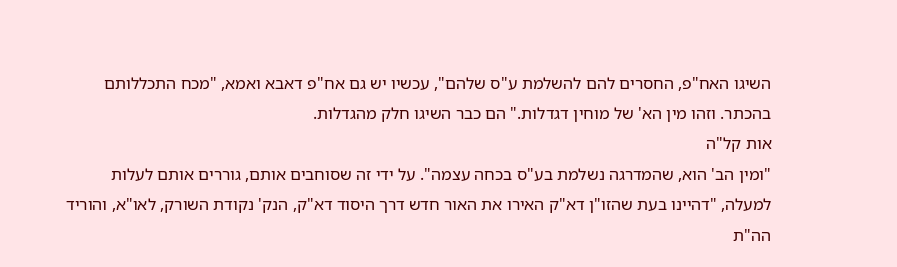השיגו האח"פ, החסרים להם להשלמת ע"ס שלהם", עכשיו יש גם אח"פ דאבא ואמא, "מכח התכללותם בהכתר. וזהו מין הא' של מוחין דגדלות." הם כבר השיגו חלק מהגדלות.
אות קל"ה
"ומין הב' הוא, שהמדרגה נשלמת בע"ס בכחה עצמה". על ידי זה שסוחבים אותם, גוררים אותם לעלות למעלה, "דהיינו בעת שהזו"ן דא"ק האירו את האור חדש דרך היסוד דא"ק, הנק' נקודת השורק, לאו"א, והוריד הה"ת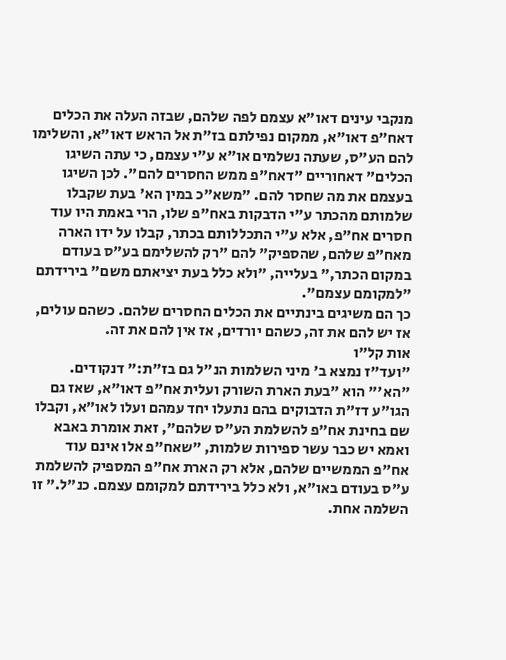מנקבי עינים דאו"א עצמם לפה שלהם, שבזה העלה את הכלים דאח"פ דאו"א, ממקום נפילתם בז"ת אל הראש דאו"א, והשלימו להם הע"ס, שעתה נשלמים או"א ע"י עצמם, כי עתה השיגו הכלים" דאחוריים "דאח"פ ממש החסרים להם". לכן השיגו בעצמם את מה שחסר להם. "משא"כ במין הא' בעת שקבלו שלמותם מהכתר ע"י הדבקות באח"פ שלו, הרי באמת היו עוד חסרים אח"פ, אלא ע"י התכללותם בכתר, קבלו על ידו הארה מאח"פ שלהם, שהספיק" להם "רק להשלימם בע"ס בעודם במקום הכתר," בעלייה, "ולא כלל בעת יציאתם משם" בירידתם "למקומם עצמם".
כך הם משיגים בינתיים את הכלים החסרים שלהם. כשהם עולים, אז יש להם את זה, כשהם יורדים, אז אין להם את זה.
אות קל"ו
"ועד"ז נמצא ב' מיני השלמות הנ"ל גם בז"ת:" דנקודים.
"הא'" הוא "בעת הארת השורק ועלית אח"פ דאו"א, שאז גם הגו"ע דז"ת הדבוקים בהם נתעלו יחד עמהם ועלו לאו"א, וקבלו שם בחינת אח"פ להשלמת הע"ס שלהם", זאת אומרת באבא ואמא יש כבר עשר ספירות שלמות, "שאח"פ אלו אינם עוד אח"פ הממשיים שלהם, אלא רק הארת אח"פ המספיק להשלמת ע"ס בעודם באו"א, ולא כלל בירידתם למקומם עצמם. כנ"ל." זו השלמה אחת.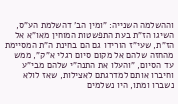וההשלמה השנייה: "ומין הב' דהשלמת הע"ס, השיגו הז"ת בעת התפשטות המוחין מאו"א אל הז"ת, שעי"ז הורידו גם הם בחינת ה"ת המסיימת מהחזה שלהם אל מקום סיום רגלי א"ק", ממש עד הסיום, "והעלו את התנה"י שלהם מבי"ע וחיברו אותם למדרגתם לאצילות, שאז לולא נשברו ומתו, היו נשלמים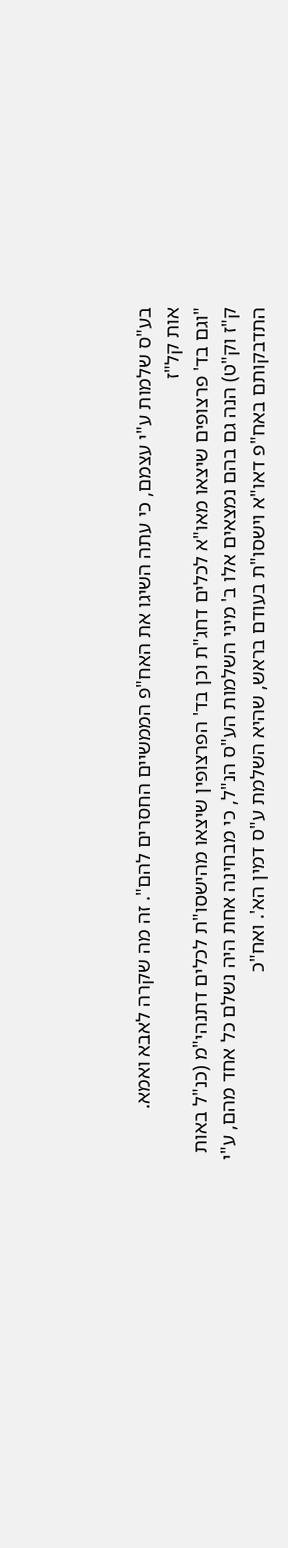בע"ס שלמות ע"י עצמם, כי עתה השיגו את האח"פ הממשיים החסרים להם". זה מה שקרה לאבא ואמא.
אות קל"ז
"וגם בד' פרצופים שיצאו מאו"א לכלים דחג"ת וכן בד' הפרצופין שיצאו מהישסו"ת לכלים דתנהי"מ (כנ"ל באות ק"ז וק"ט) הנה גם בהם נמצאים אלו ב' מיני השלמות הע"ס הנ"ל, כי מבחינה אחת היה נשלם כל אחד מהם, ע"י התדבקותם באח"פ דאו"א וישסו"ת בעודם בראש, שהיא השלמת ע"ס דמין הא'. ואח"כ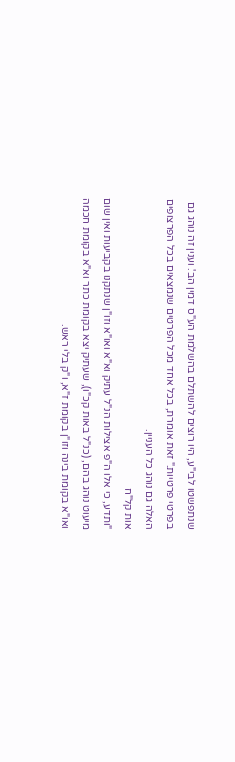שנתפשטו לבי"ע, היו רוצים להשתלם בהשלמת הע"ס דמין הב'. וענין זה נוהג גם בפרטי פרטיות." זאת אומרת, בכל אחד מכל הפרטים שנמצאים בכל הפרצופים האלה גם נוהג כל העניין.
אות קל"ח
"ותדע, כי אלו ה"פ אצילות הנ"ל עתיק וא"א ואו"א וזו"ן שנתקנו בקביעות ואין שום מיעוט נוהג בהם, (כנ"ל באות קכ"ו), שעתיק יצא בקומת כתר וא"א בקומת חכמה ואו"א בקומת בינה וזו"ן בקומת ז"א, ו"ק בלי ראש.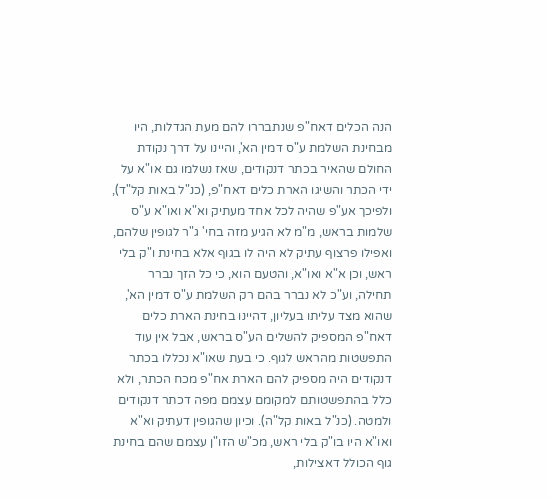הנה הכלים דאח"פ שנתבררו להם מעת הגדלות, היו מבחינת השלמת ע"ס דמין הא', והיינו על דרך נקודת החולם שהאיר בכתר דנקודים, שאז נשלמו גם או"א על ידי הכתר והשיגו הארת כלים דאח"פ, (כנ"ל באות קל"ד), ולפיכך אע"פ שהיה לכל אחד מעתיק וא"א ואו"א ע"ס שלמות בראש, מ"מ לא הגיע מזה בחי' ג"ר לגופין שלהם, ואפילו פרצוף עתיק לא היה לו בגוף אלא בחינת ו"ק בלי ראש, וכן א"א ואו"א, והטעם הוא, כי כל הזך נברר תחילה, וע"כ לא נברר בהם רק השלמת ע"ס דמין הא', שהוא מצד עליתו בעליון, דהיינו בחינת הארת כלים דאח"פ המספיק להשלים הע"ס בראש, אבל אין עוד התפשטות מהראש לגוף. כי בעת שאו"א נכללו בכתר דנקודים היה מספיק להם הארת אח"פ מכח הכתר, ולא כלל בהתפשטותם למקומם עצמם מפה דכתר דנקודים ולמטה. (כנ"ל באות קל"ה). וכיון שהגופין דעתיק וא"א ואו"א היו בו"ק בלי ראש, מכ"ש הזו"ן עצמם שהם בחינת גוף הכולל דאצילות,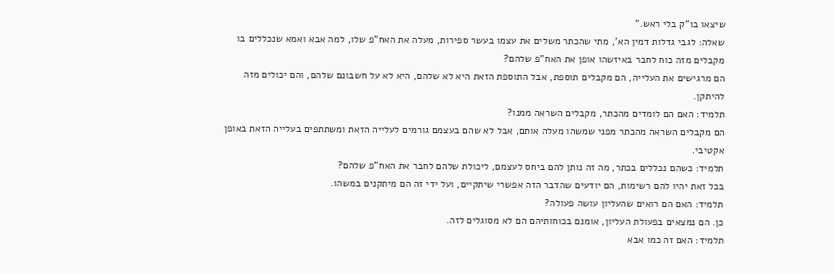שיצאו בו"ק בלי ראש."
שאלה: לגבי גדלות דמין הא', מתי שהכתר משלים את עצמו בעשר ספירות, מעלה את האח"פ שלו, למה אבא ואמא שנכללים בו מקבלים מזה כוח לחבר באיזשהו אופן את האח"פ שלהם?
הם מרגישים את העלייה, הם מקבלים תוספת, אבל התוספת הזאת היא לא שלהם, היא לא על חשבונם שלהם, והם יכולים מזה להיתקן.
תלמיד: האם הם לומדים מהכתר, מקבלים השראה ממנו?
הם מקבלים השראה מהכתר מפני שמשהו מעלה אותם, אבל לא שהם בעצמם גורמים לעלייה הזאת ומשתתפים בעלייה הזאת באופן אקטיבי.
תלמיד: כשהם נכללים בכתר, מה זה נותן להם ביחס לעצמם, ליכולת שלהם לחבר את האח"פ שלהם?
בכל זאת יהיו להם רשימות, הם יודעים שהדבר הזה אפשרי שיתקיים, ועל ידי זה הם מיתקנים במשהו.
תלמיד: האם הם רואים שהעליון עושה פעולה?
כן. הם נמצאים בפעולת העליון, אומנם בכוחותיהם הם לא מסוגלים לזה.
תלמיד: האם זה כמו אבא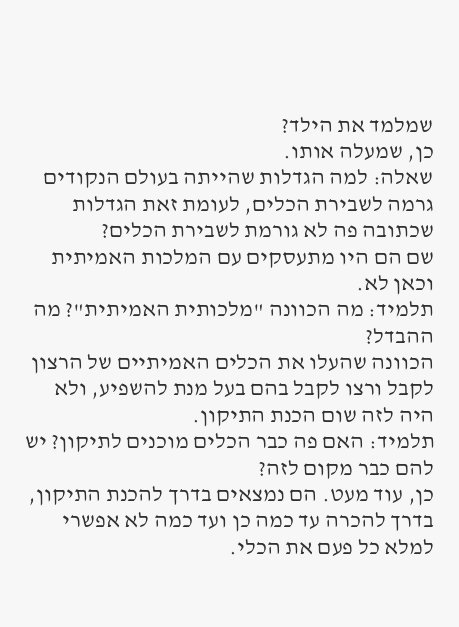שמלמד את הילד?
כן, שמעלה אותו.
שאלה: למה הגדלות שהייתה בעולם הנקודים גרמה לשבירת הכלים, לעומת זאת הגדלות שכתובה פה לא גורמת לשבירת הכלים?
שם הם היו מתעסקים עם המלכות האמיתית וכאן לא.
תלמיד: מה הכוונה "מלכותית האמיתית"? מה ההבדל?
הכוונה שהעלו את הכלים האמיתיים של הרצון לקבל ורצו לקבל בהם בעל מנת להשפיע, ולא היה לזה שום הכנת התיקון.
תלמיד: האם פה כבר הכלים מוכנים לתיקון? יש להם כבר מקום לזה?
כן, עוד מעט. הם נמצאים בדרך להכנת התיקון, בדרך להכרה עד כמה כן ועד כמה לא אפשרי למלא כל פעם את הכלי.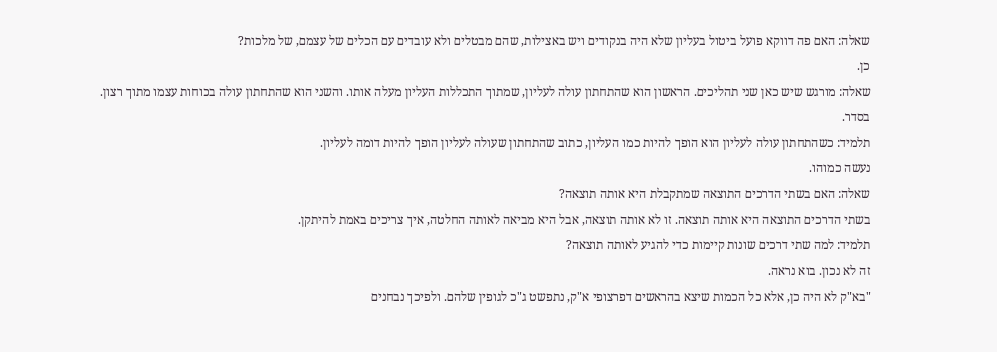שאלה: האם פה דווקא פועל ביטול בעליון שלא היה בנקודים ויש באצילות, שהם מבטלים ולא עובדים עם הכלים של עצמם, של מלכות?
כן.
שאלה: מורגש שיש כאן שני תהליכים. הראשון הוא שהתחתון עולה לעליון, שמתוך התכללות העליון מעלה אותו. והשני הוא שהתחתון עולה בכוחות עצמו מתוך רצון.
בסדר.
תלמיד: כשהתחתון עולה לעליון הוא הופך להיות כמו העליון, כתוב שהתחתון שעולה לעליון הופך להיות דומה לעליון.
נעשה כמוהו.
שאלה: האם בשתי הדרכים התוצאה שמתקבלת היא אותה תוצאה?
בשתי הדרכים התוצאה היא אותה תוצאה. זו לא אותה תוצאה, אבל היא מביאה לאותה החלטה, איך צריכים באמת להיתקן.
תלמיד: למה שתי דרכים שונות קיימות כדי להגיע לאותה תוצאה?
זה לא נכון. בוא נראה.
"בא"ק לא היה כן, אלא כל הכמות שיצא בהראשים דפרצופי א"ק, נתפשט ג"כ לגופין שלהם. ולפיכך נבחנים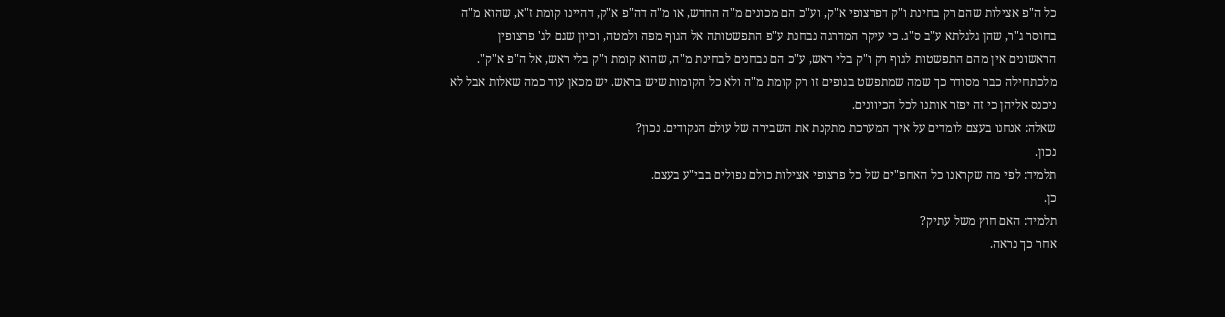כל ה"פ אצילות שהם רק בחינת ו"ק דפרצופי א"ק, וע"כ הם מכונים מ"ה החדש, או מ"ה דה"פ א"ק, דהיינו קומת ז"א, שהוא מ"ה בחוסר ג"ר, שהן גלגלתא ע"ב ס"ג. כי עיקר המדרגה נבחנת ע"פ התפשטותה אל הגוף מפה ולמטה, וכיון שגם לג' פרצופין הראשונים אין מהם התפשטות לגוף רק ו"ק בלי ראש, ע"כ הם נבחנים לבחינת מ"ה, שהוא קומת ו"ק בלי ראש, אל ה"פ א"ק".
מלכתחילה כבר מסודר כך שמה שמתפשט בגופים זו רק קומת מ"ה ולא כל הקומות שיש בראש. יש מכאן עוד כמה שאלות אבל לא ניכנס אליהן כי זה יפזר אותנו לכל הכיוונים.
שאלה: אנחנו בעצם לומדים על איך המערכת מתקנת את השבירה של עולם הנקודים. נכון?
נכון.
תלמיד: לפי מה שקראנו כל האחפ"ים של כל פרצופי אצילות כולם נפולים בבי"ע בעצם.
כן.
תלמיד: האם חוץ משל עתיק?
אחר כך נראה.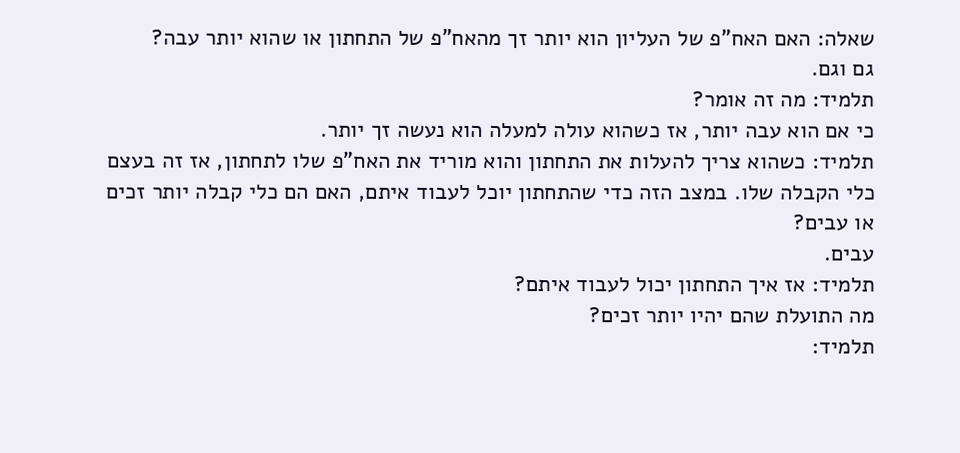שאלה: האם האח"פ של העליון הוא יותר זך מהאח"פ של התחתון או שהוא יותר עבה?
גם וגם.
תלמיד: מה זה אומר?
כי אם הוא עבה יותר, אז כשהוא עולה למעלה הוא נעשה זך יותר.
תלמיד: כשהוא צריך להעלות את התחתון והוא מוריד את האח"פ שלו לתחתון, אז זה בעצם כלי הקבלה שלו. במצב הזה כדי שהתחתון יוכל לעבוד איתם, האם הם כלי קבלה יותר זכים או עבים?
עבים.
תלמיד: אז איך התחתון יכול לעבוד איתם?
מה התועלת שהם יהיו יותר זכים?
תלמיד: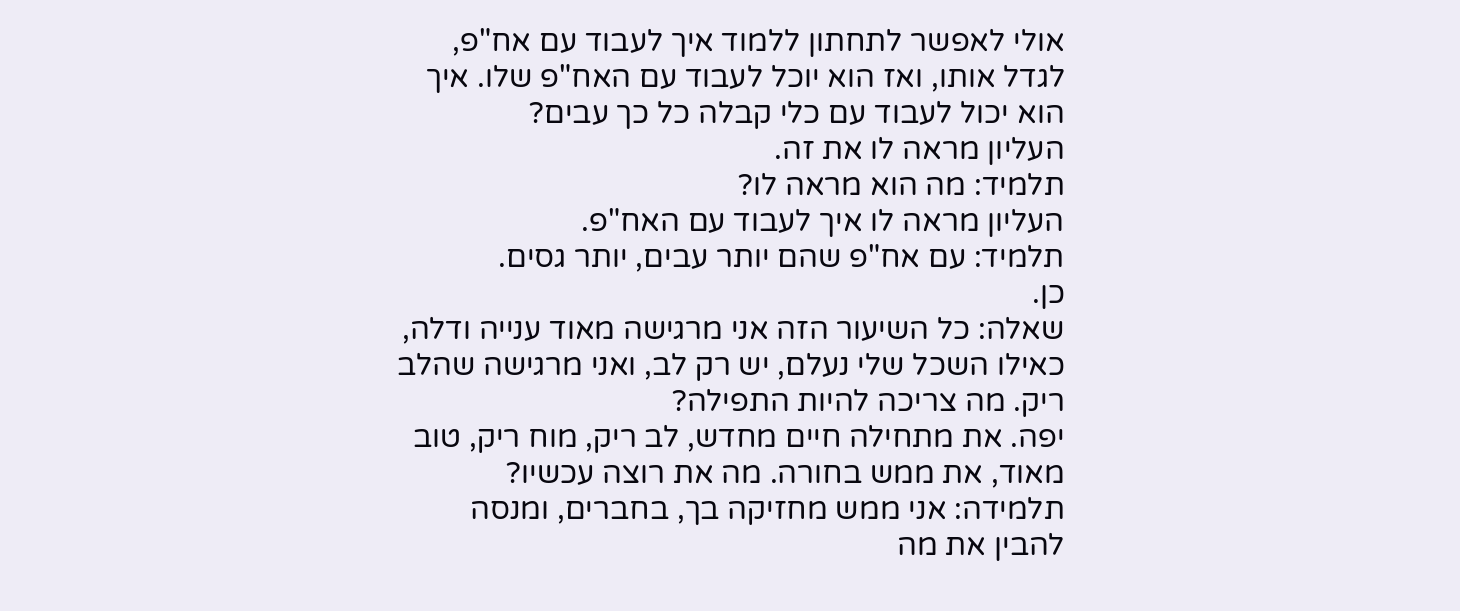אולי לאפשר לתחתון ללמוד איך לעבוד עם אח"פ, לגדל אותו, ואז הוא יוכל לעבוד עם האח"פ שלו. איך הוא יכול לעבוד עם כלי קבלה כל כך עבים?
העליון מראה לו את זה.
תלמיד: מה הוא מראה לו?
העליון מראה לו איך לעבוד עם האח"פ.
תלמיד: עם אח"פ שהם יותר עבים, יותר גסים.
כן.
שאלה: כל השיעור הזה אני מרגישה מאוד ענייה ודלה, כאילו השכל שלי נעלם, יש רק לב, ואני מרגישה שהלב ריק. מה צריכה להיות התפילה?
יפה. את מתחילה חיים מחדש, לב ריק, מוח ריק, טוב מאוד, את ממש בחורה. מה את רוצה עכשיו?
תלמידה: אני ממש מחזיקה בך, בחברים, ומנסה להבין את מה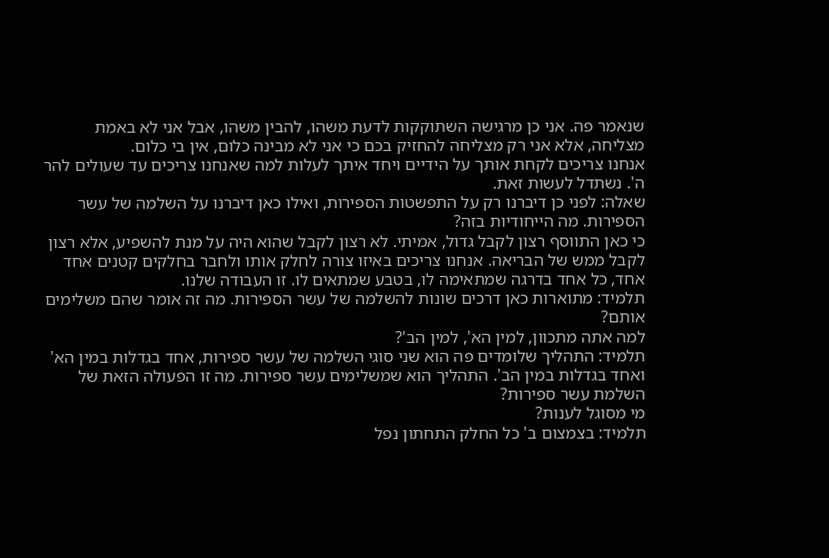שנאמר פה. אני כן מרגישה השתוקקות לדעת משהו, להבין משהו, אבל אני לא באמת מצליחה, אלא אני רק מצליחה להחזיק בכם כי אני לא מבינה כלום, אין בי כלום.
אנחנו צריכים לקחת אותך על הידיים ויחד איתך לעלות למה שאנחנו צריכים עד שעולים להר ה'. נשתדל לעשות זאת.
שאלה: לפני כן דיברנו רק על התפשטות הספירות, ואילו כאן דיברנו על השלמה של עשר הספירות. מה הייחודיות בזה?
כי כאן התווסף רצון לקבל גדול, אמיתי. לא רצון לקבל שהוא היה על מנת להשפיע, אלא רצון לקבל ממש של הבריאה. אנחנו צריכים באיזו צורה לחלק אותו ולחבר בחלקים קטנים אחד אחד, כל אחד בדרגה שמתאימה לו, בטבע שמתאים לו. זו העבודה שלנו.
תלמיד: מתוארות כאן דרכים שונות להשלמה של עשר הספירות. מה זה אומר שהם משלימים אותם?
למה אתה מתכוון, למין הא', למין הב'?
תלמיד: התהליך שלומדים פה הוא שני סוגי השלמה של עשר ספירות, אחד בגדלות במין הא' ואחד בגדלות במין הב'. התהליך הוא שמשלימים עשר ספירות. מה זו הפעולה הזאת של השלמת עשר ספירות?
מי מסוגל לענות?
תלמיד: בצמצום ב' כל החלק התחתון נפל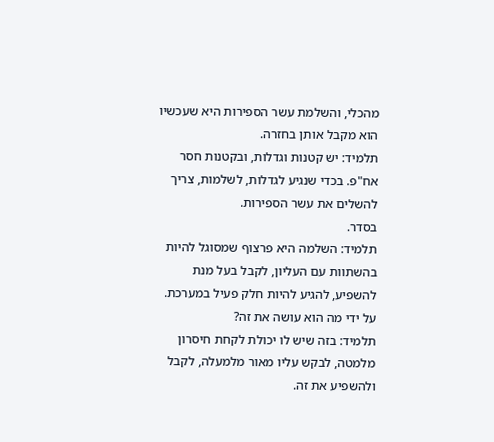מהכלי, והשלמת עשר הספירות היא שעכשיו הוא מקבל אותן בחזרה.
תלמיד: יש קטנות וגדלות, ובקטנות חסר אח"פ. בכדי שנגיע לגדלות, לשלמות, צריך להשלים את עשר הספירות.
בסדר.
תלמיד: השלמה היא פרצוף שמסוגל להיות בהשתוות עם העליון, לקבל בעל מנת להשפיע, להגיע להיות חלק פעיל במערכת.
על ידי מה הוא עושה את זה?
תלמיד: בזה שיש לו יכולת לקחת חיסרון מלמטה, לבקש עליו מאור מלמעלה, לקבל ולהשפיע את זה.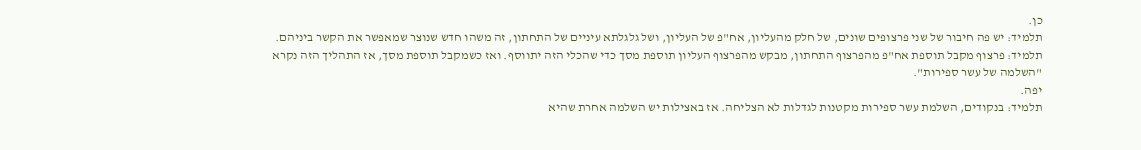כן.
תלמיד: יש פה חיבור של שני פרצופים שונים, של חלק מהעליון, אח"פ של העליון, ושל גלגלתא עיניים של התחתון, זה משהו חדש שנוצר שמאפשר את הקשר ביניהם.
תלמיד: פרצוף מקבל תוספת אח"פ מהפרצוף התחתון, מבקש מהפרצוף העליון תוספת מסך כדי שהכלי הזה יתווסף. ואז כשמקבל תוספת מסך, אז התהליך הזה נקרא "השלמה של עשר ספירות".
יפה.
תלמיד: בנקודים, השלמת עשר ספירות מקטנות לגדלות לא הצליחה. אז באצילות יש השלמה אחרת שהיא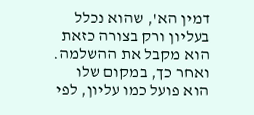דמין הא', שהוא נכלל בעליון ורק בצורה כזאת הוא מקבל את ההשלמה. ואחר כך, במקום שלו הוא פועל כמו עליון, לפי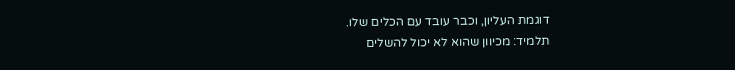דוגמת העליון, וכבר עובד עם הכלים שלו.
תלמיד: מכיוון שהוא לא יכול להשלים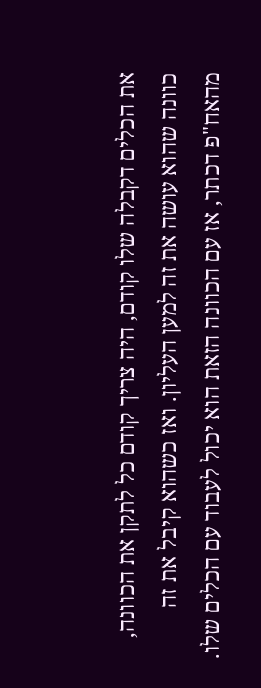את הכלים דקבלה שלו קודם, היה צריך קודם כל לתקן את הכוונה, כוונה שהוא עושה את זה למען העליון. ואז כשהוא קיבל את זה מהאח"פ דכתר, אז עם הכוונה הזאת הוא יכול לעבוד עם הכלים שלו.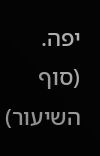יפה.
(סוף השיעור)